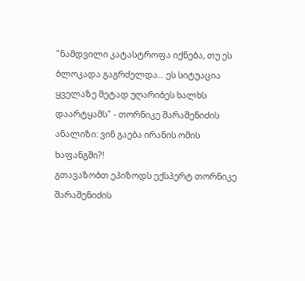"ნამდვილი კატასტროფა იქნება, თუ ეს ბლოკადა გაგრძელდა... ეს სიტუაცია ყველაზე მეტად უღარიბეს ხალხს დაარტყამს" - თორნიკე შარაშენიძის ანალიზი: ვინ გაება ირანის ომის ხაფანგში?!
გთავაზობთ ეპიზოდს ექსპერტ თორნიკე შარაშენიძის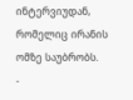ინტერვიუდან, რომელიც ირანის ომზე საუბრობს.
-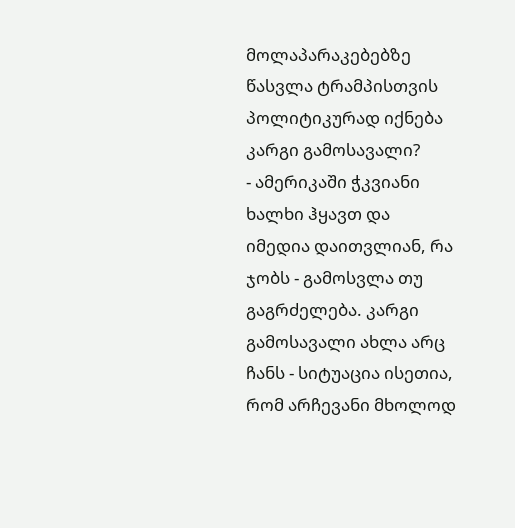მოლაპარაკებებზე წასვლა ტრამპისთვის პოლიტიკურად იქნება კარგი გამოსავალი?
- ამერიკაში ჭკვიანი ხალხი ჰყავთ და იმედია დაითვლიან, რა ჯობს - გამოსვლა თუ გაგრძელება. კარგი გამოსავალი ახლა არც ჩანს - სიტუაცია ისეთია, რომ არჩევანი მხოლოდ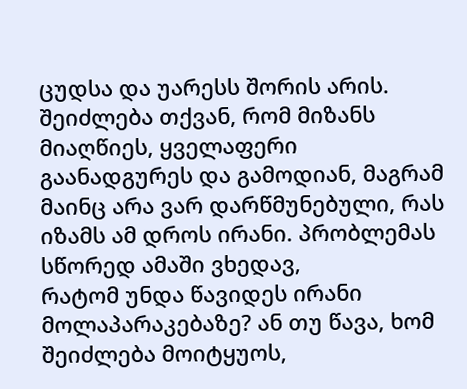ცუდსა და უარესს შორის არის. შეიძლება თქვან, რომ მიზანს მიაღწიეს, ყველაფერი გაანადგურეს და გამოდიან, მაგრამ მაინც არა ვარ დარწმუნებული, რას იზამს ამ დროს ირანი. პრობლემას სწორედ ამაში ვხედავ,
რატომ უნდა წავიდეს ირანი მოლაპარაკებაზე? ან თუ წავა, ხომ შეიძლება მოიტყუოს,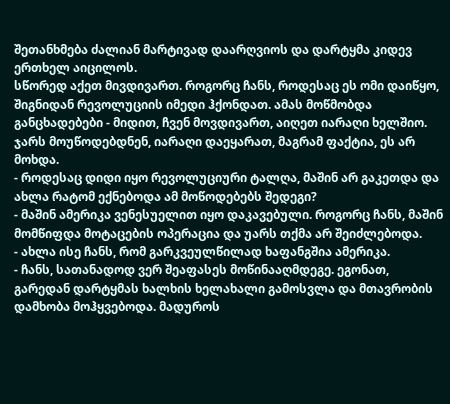შეთანხმება ძალიან მარტივად დაარღვიოს და დარტყმა კიდევ ერთხელ აიცილოს.
სწორედ აქეთ მივდივართ. როგორც ჩანს, როდესაც ეს ომი დაიწყო, შიგნიდან რევოლუციის იმედი ჰქონდათ. ამას მოწმობდა განცხადებები - მიდით, ჩვენ მოვდივართ, აიღეთ იარაღი ხელშიო. ჯარს მოუწოდებდნენ, იარაღი დაეყარათ, მაგრამ ფაქტია, ეს არ მოხდა.
- როდესაც დიდი იყო რევოლუციური ტალღა, მაშინ არ გაკეთდა და ახლა რატომ ექნებოდა ამ მოწოდებებს შედეგი?
- მაშინ ამერიკა ვენესუელით იყო დაკავებული. როგორც ჩანს, მაშინ მომწიფდა მოტაცების ოპერაცია და უარს თქმა არ შეიძლებოდა.
- ახლა ისე ჩანს, რომ გარკვეულწილად ხაფანგშია ამერიკა.
- ჩანს, სათანადოდ ვერ შეაფასეს მოწინააღმდეგე. ეგონათ, გარედან დარტყმას ხალხის ხელახალი გამოსვლა და მთავრობის დამხობა მოჰყვებოდა. მადუროს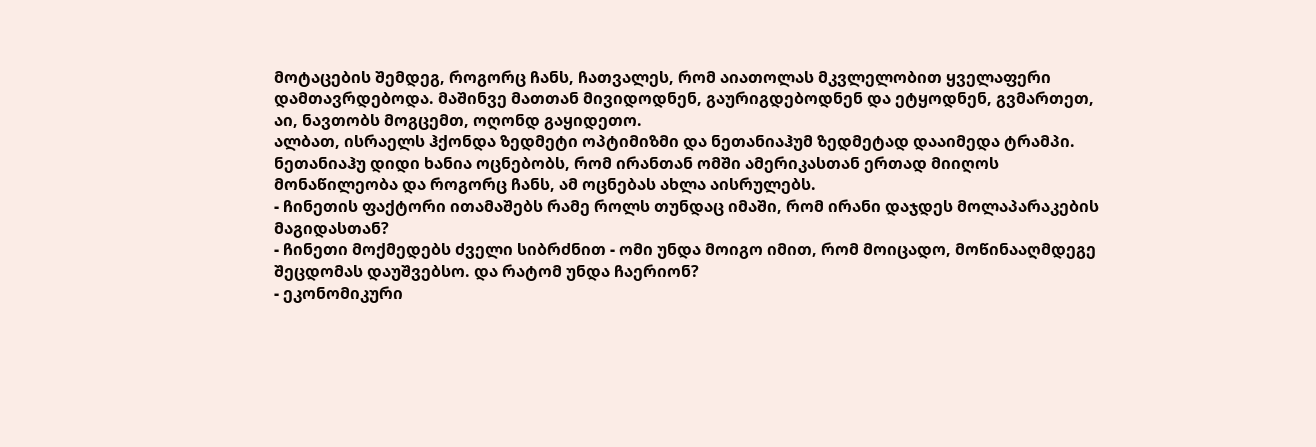მოტაცების შემდეგ, როგორც ჩანს, ჩათვალეს, რომ აიათოლას მკვლელობით ყველაფერი დამთავრდებოდა. მაშინვე მათთან მივიდოდნენ, გაურიგდებოდნენ და ეტყოდნენ, გვმართეთ, აი, ნავთობს მოგცემთ, ოღონდ გაყიდეთო.
ალბათ, ისრაელს ჰქონდა ზედმეტი ოპტიმიზმი და ნეთანიაჰუმ ზედმეტად დააიმედა ტრამპი.
ნეთანიაჰუ დიდი ხანია ოცნებობს, რომ ირანთან ომში ამერიკასთან ერთად მიიღოს მონაწილეობა და როგორც ჩანს, ამ ოცნებას ახლა აისრულებს.
- ჩინეთის ფაქტორი ითამაშებს რამე როლს თუნდაც იმაში, რომ ირანი დაჯდეს მოლაპარაკების მაგიდასთან?
- ჩინეთი მოქმედებს ძველი სიბრძნით - ომი უნდა მოიგო იმით, რომ მოიცადო, მოწინააღმდეგე შეცდომას დაუშვებსო. და რატომ უნდა ჩაერიონ?
- ეკონომიკური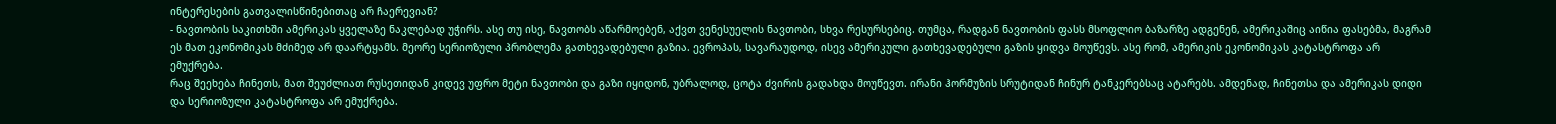ინტერესების გათვალისწინებითაც არ ჩაერევიან?
- ნავთობის საკითხში ამერიკას ყველაზე ნაკლებად უჭირს. ასე თუ ისე, ნავთობს აწარმოებენ, აქვთ ვენესუელის ნავთობი, სხვა რესურსებიც. თუმცა, რადგან ნავთობის ფასს მსოფლიო ბაზარზე ადგენენ, ამერიკაშიც აიწია ფასებმა, მაგრამ ეს მათ ეკონომიკას მძიმედ არ დაარტყამს. მეორე სერიოზული პრობლემა გათხევადებული გაზია. ევროპას, სავარაუდოდ, ისევ ამერიკული გათხევადებული გაზის ყიდვა მოუწევს. ასე რომ, ამერიკის ეკონომიკას კატასტროფა არ ემუქრება.
რაც შეეხება ჩინეთს, მათ შეუძლიათ რუსეთიდან კიდევ უფრო მეტი ნავთობი და გაზი იყიდონ, უბრალოდ, ცოტა ძვირის გადახდა მოუწევთ. ირანი ჰორმუზის სრუტიდან ჩინურ ტანკერებსაც ატარებს. ამდენად, ჩინეთსა და ამერიკას დიდი და სერიოზული კატასტროფა არ ემუქრება.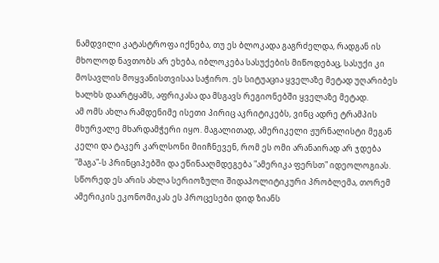ნამდვილი კატასტროფა იქნება, თუ ეს ბლოკადა გაგრძელდა, რადგან ის მხოლოდ ნავთობს არ ეხება, იბლოკება სასუქების მიწოდებაც, სასუქი კი მოსავლის მოყვანისთვისაა საჭირო. ეს სიტუაცია ყველაზე მეტად უღარიბეს ხალხს დაარტყამს, აფრიკასა და მსგავს რეგიონებში ყველაზე მეტად.
ამ ომს ახლა რამდენიმე ისეთი პირიც აკრიტიკებს, ვინც ადრე ტრამპის მხურვალე მხარდამჭერი იყო. მაგალითად, ამერიკელი ჟურნალისტი მეგან კელი და ტაკერ კარლსონი მიიჩნევენ, რომ ეს ომი არანაირად არ ჯდება "მაგა"-ს პრინციპებში და ეწინააღმდეგება "ამერიკა ფერსთ" იდეოლოგიას. სწორედ ეს არის ახლა სერიოზული შიდაპოლიტიკური პრობლემა, თორემ ამერიკის ეკონომიკას ეს პროცესები დიდ ზიანს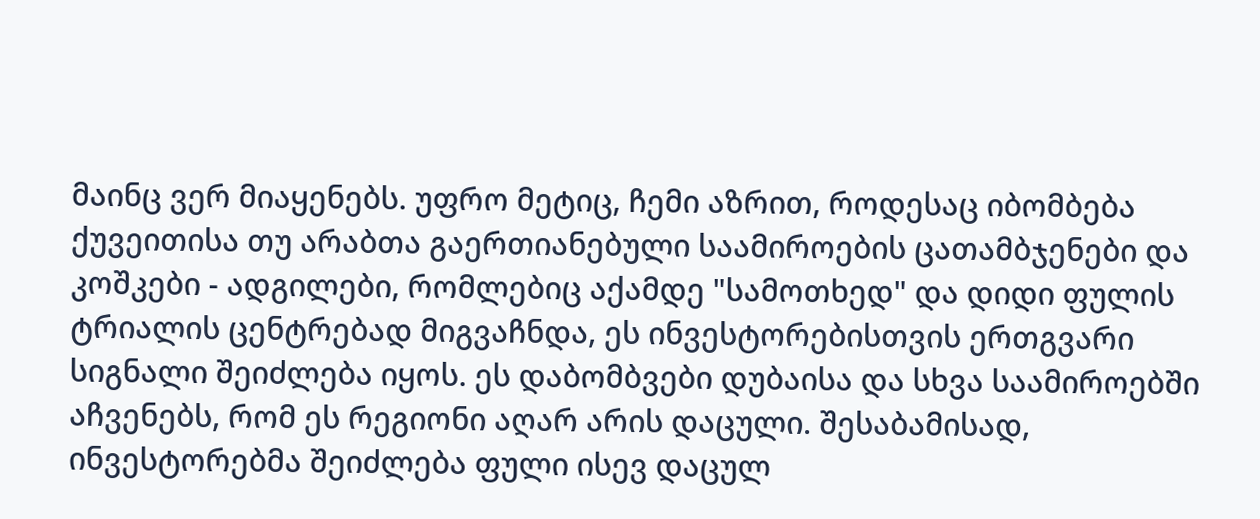მაინც ვერ მიაყენებს. უფრო მეტიც, ჩემი აზრით, როდესაც იბომბება ქუვეითისა თუ არაბთა გაერთიანებული საამიროების ცათამბჯენები და კოშკები - ადგილები, რომლებიც აქამდე "სამოთხედ" და დიდი ფულის ტრიალის ცენტრებად მიგვაჩნდა, ეს ინვესტორებისთვის ერთგვარი სიგნალი შეიძლება იყოს. ეს დაბომბვები დუბაისა და სხვა საამიროებში აჩვენებს, რომ ეს რეგიონი აღარ არის დაცული. შესაბამისად, ინვესტორებმა შეიძლება ფული ისევ დაცულ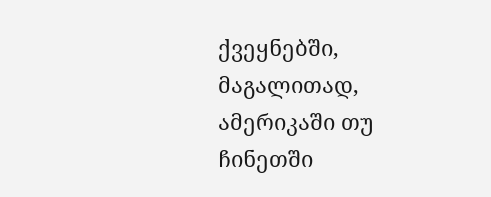ქვეყნებში, მაგალითად, ამერიკაში თუ ჩინეთში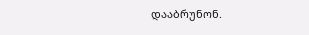დააბრუნონ.